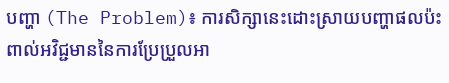បញ្ហា (The Problem)៖ ការសិក្សានេះដោះស្រាយបញ្ហាផលប៉ះពាល់អវិជ្ជមាននៃការប្រែប្រួលអា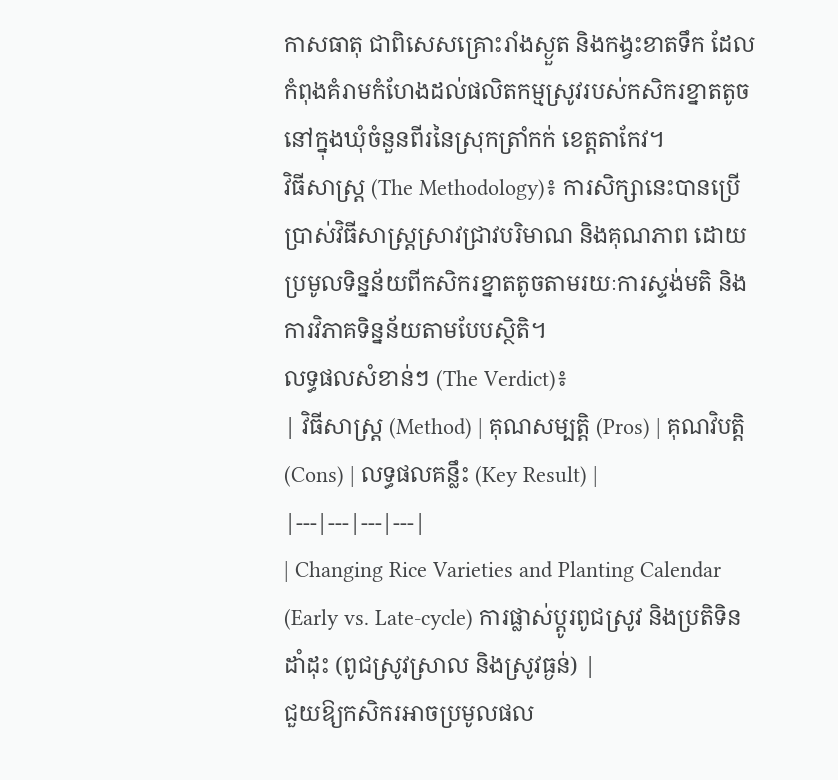កាសធាតុ ជាពិសេសគ្រោះរាំងស្ងួត និងកង្វះខាតទឹក ដែលកំពុងគំរាមកំហែងដល់ផលិតកម្មស្រូវរបស់កសិករខ្នាតតូចនៅក្នុងឃុំចំនួនពីរនៃស្រុកត្រាំកក់ ខេត្តតាកែវ។
វិធីសាស្ត្រ (The Methodology)៖ ការសិក្សានេះបានប្រើប្រាស់វិធីសាស្ត្រស្រាវជ្រាវបរិមាណ និងគុណភាព ដោយប្រមូលទិន្នន័យពីកសិករខ្នាតតូចតាមរយៈការស្ទង់មតិ និងការវិភាគទិន្នន័យតាមបែបស្ថិតិ។
លទ្ធផលសំខាន់ៗ (The Verdict)៖
| វិធីសាស្ត្រ (Method) | គុណសម្បត្តិ (Pros) | គុណវិបត្តិ (Cons) | លទ្ធផលគន្លឹះ (Key Result) |
|---|---|---|---|
| Changing Rice Varieties and Planting Calendar (Early vs. Late-cycle) ការផ្លាស់ប្តូរពូជស្រូវ និងប្រតិទិនដាំដុះ (ពូជស្រូវស្រាល និងស្រូវធ្ងន់) |
ជួយឱ្យកសិករអាចប្រមូលផល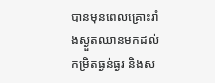បានមុនពេលគ្រោះរាំងស្ងួតឈានមកដល់កម្រិតធ្ងន់ធ្ងរ និងស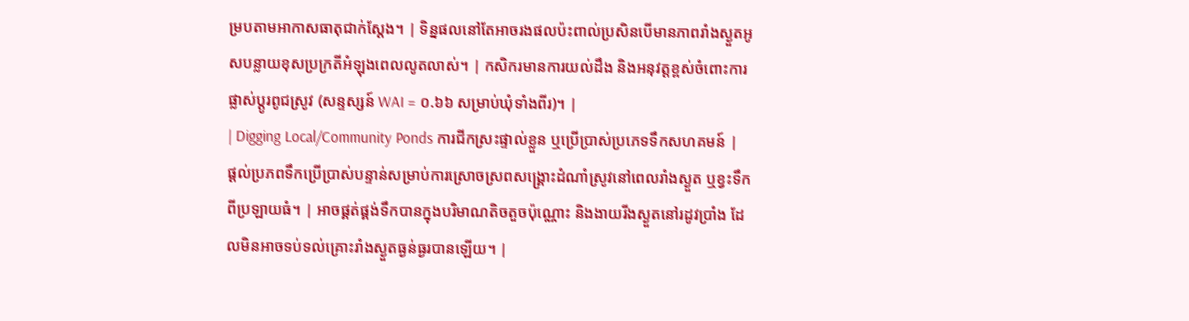ម្របតាមអាកាសធាតុជាក់ស្តែង។ | ទិន្នផលនៅតែអាចរងផលប៉ះពាល់ប្រសិនបើមានភាពរាំងស្ងួតអូសបន្លាយខុសប្រក្រតីអំឡុងពេលលូតលាស់។ | កសិករមានការយល់ដឹង និងអនុវត្តខ្ពស់ចំពោះការផ្លាស់ប្តូរពូជស្រូវ (សន្ទស្សន៍ WAI = ០.៦៦ សម្រាប់ឃុំទាំងពីរ)។ |
| Digging Local/Community Ponds ការជីកស្រះផ្ទាល់ខ្លួន ឬប្រើប្រាស់ប្រភេទទឹកសហគមន៍ |
ផ្តល់ប្រភពទឹកប្រើប្រាស់បន្ទាន់សម្រាប់ការស្រោចស្រពសង្គ្រោះដំណាំស្រូវនៅពេលរាំងស្ងួត ឬខ្វះទឹកពីប្រឡាយធំ។ | អាចផ្គត់ផ្គង់ទឹកបានក្នុងបរិមាណតិចតួចប៉ុណ្ណោះ និងងាយរីងស្ងួតនៅរដូវប្រាំង ដែលមិនអាចទប់ទល់គ្រោះរាំងស្ងួតធ្ងន់ធ្ងរបានឡើយ។ |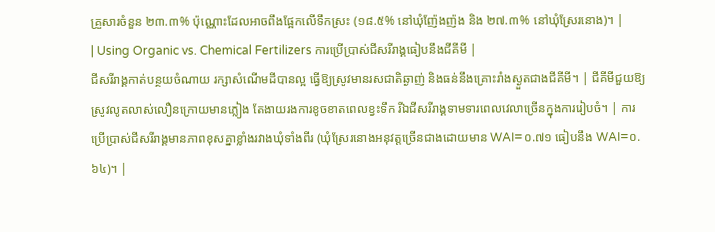គ្រួសារចំនួន ២៣.៣% ប៉ុណ្ណោះដែលអាចពឹងផ្អែកលើទឹកស្រះ (១៨.៥% នៅឃុំញ៉ែងញ៉ង និង ២៧.៣% នៅឃុំស្រែរនោង)។ |
| Using Organic vs. Chemical Fertilizers ការប្រើប្រាស់ជីសរីរាង្គធៀបនឹងជីគីមី |
ជីសរីរាង្គកាត់បន្ថយចំណាយ រក្សាសំណើមដីបានល្អ ធ្វើឱ្យស្រូវមានរសជាតិឆ្ងាញ់ និងធន់នឹងគ្រោះរាំងស្ងួតជាងជីគីមី។ | ជីគីមីជួយឱ្យស្រូវលូតលាស់លឿនក្រោយមានភ្លៀង តែងាយរងការខូចខាតពេលខ្វះទឹក រីឯជីសរីរាង្គទាមទារពេលវេលាច្រើនក្នុងការរៀបចំ។ | ការប្រើប្រាស់ជីសរីរាង្គមានភាពខុសគ្នាខ្លាំងរវាងឃុំទាំងពីរ (ឃុំស្រែរនោងអនុវត្តច្រើនជាងដោយមាន WAI=០.៧១ ធៀបនឹង WAI=០.៦៤)។ |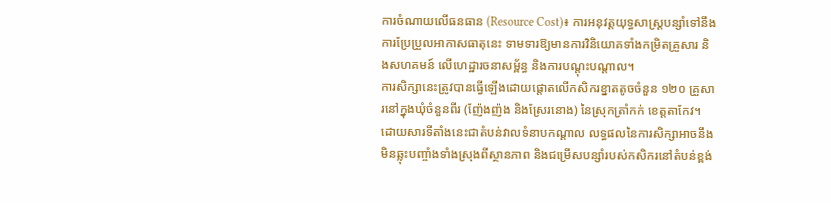ការចំណាយលើធនធាន (Resource Cost)៖ ការអនុវត្តយុទ្ធសាស្ត្របន្សាំទៅនឹងការប្រែប្រួលអាកាសធាតុនេះ ទាមទារឱ្យមានការវិនិយោគទាំងកម្រិតគ្រួសារ និងសហគមន៍ លើហេដ្ឋារចនាសម្ព័ន្ធ និងការបណ្តុះបណ្តាល។
ការសិក្សានេះត្រូវបានធ្វើឡើងដោយផ្តោតលើកសិករខ្នាតតូចចំនួន ១២០ គ្រួសារនៅក្នុងឃុំចំនួនពីរ (ញ៉ែងញ៉ង និងស្រែរនោង) នៃស្រុកត្រាំកក់ ខេត្តតាកែវ។ ដោយសារទីតាំងនេះជាតំបន់វាលទំនាបកណ្តាល លទ្ធផលនៃការសិក្សាអាចនឹងមិនឆ្លុះបញ្ចាំងទាំងស្រុងពីស្ថានភាព និងជម្រើសបន្សាំរបស់កសិករនៅតំបន់ខ្ពង់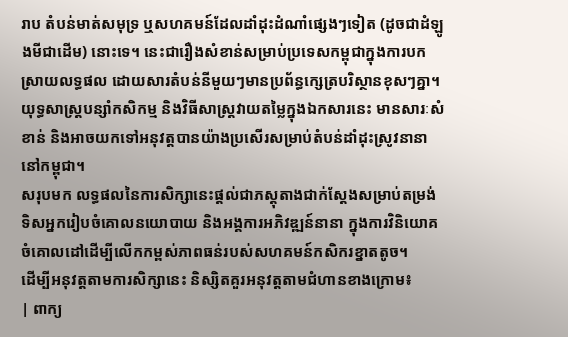រាប តំបន់មាត់សមុទ្រ ឬសហគមន៍ដែលដាំដុះដំណាំផ្សេងៗទៀត (ដូចជាដំឡូងមីជាដើម) នោះទេ។ នេះជារឿងសំខាន់សម្រាប់ប្រទេសកម្ពុជាក្នុងការបកស្រាយលទ្ធផល ដោយសារតំបន់នីមួយៗមានប្រព័ន្ធក្សេត្របរិស្ថានខុសៗគ្នា។
យុទ្ធសាស្ត្របន្សាំកសិកម្ម និងវិធីសាស្ត្រវាយតម្លៃក្នុងឯកសារនេះ មានសារៈសំខាន់ និងអាចយកទៅអនុវត្តបានយ៉ាងប្រសើរសម្រាប់តំបន់ដាំដុះស្រូវនានានៅកម្ពុជា។
សរុបមក លទ្ធផលនៃការសិក្សានេះផ្តល់ជាភស្តុតាងជាក់ស្តែងសម្រាប់តម្រង់ទិសអ្នករៀបចំគោលនយោបាយ និងអង្គការអភិវឌ្ឍន៍នានា ក្នុងការវិនិយោគចំគោលដៅដើម្បីលើកកម្ពស់ភាពធន់របស់សហគមន៍កសិករខ្នាតតូច។
ដើម្បីអនុវត្តតាមការសិក្សានេះ និស្សិតគួរអនុវត្តតាមជំហានខាងក្រោម៖
| ពាក្យ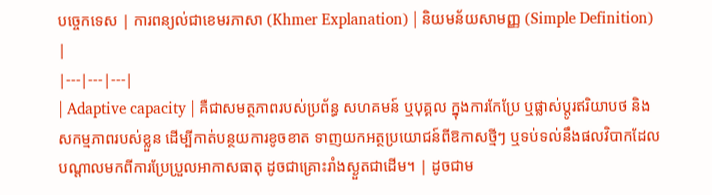បច្ចេកទេស | ការពន្យល់ជាខេមរភាសា (Khmer Explanation) | និយមន័យសាមញ្ញ (Simple Definition) |
|---|---|---|
| Adaptive capacity | គឺជាសមត្ថភាពរបស់ប្រព័ន្ធ សហគមន៍ ឬបុគ្គល ក្នុងការកែប្រែ ឬផ្លាស់ប្តូរឥរិយាបថ និងសកម្មភាពរបស់ខ្លួន ដើម្បីកាត់បន្ថយការខូចខាត ទាញយកអត្ថប្រយោជន៍ពីឱកាសថ្មីៗ ឬទប់ទល់នឹងផលវិបាកដែលបណ្តាលមកពីការប្រែប្រួលអាកាសធាតុ ដូចជាគ្រោះរាំងស្ងួតជាដើម។ | ដូចជាម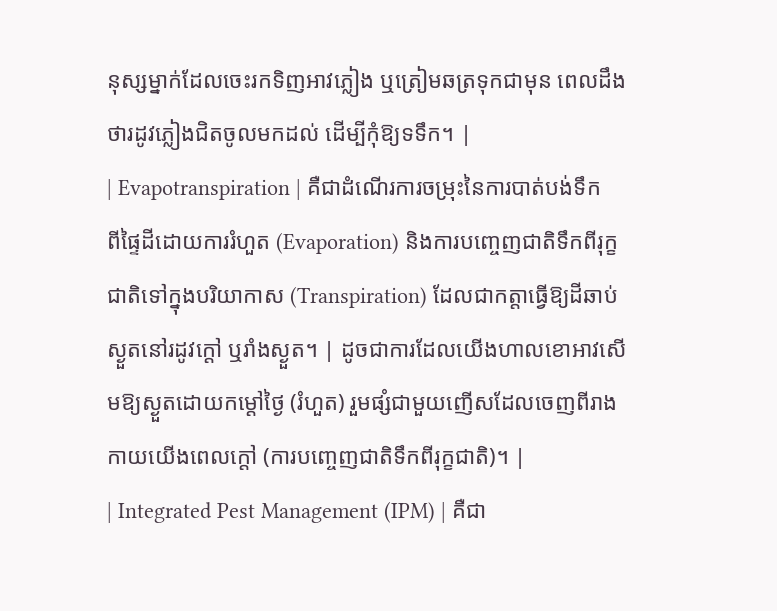នុស្សម្នាក់ដែលចេះរកទិញអាវភ្លៀង ឬត្រៀមឆត្រទុកជាមុន ពេលដឹងថារដូវភ្លៀងជិតចូលមកដល់ ដើម្បីកុំឱ្យទទឹក។ |
| Evapotranspiration | គឺជាដំណើរការចម្រុះនៃការបាត់បង់ទឹកពីផ្ទៃដីដោយការរំហួត (Evaporation) និងការបញ្ចេញជាតិទឹកពីរុក្ខជាតិទៅក្នុងបរិយាកាស (Transpiration) ដែលជាកត្តាធ្វើឱ្យដីឆាប់ស្ងួតនៅរដូវក្តៅ ឬរាំងស្ងួត។ | ដូចជាការដែលយើងហាលខោអាវសើមឱ្យស្ងួតដោយកម្តៅថ្ងៃ (រំហួត) រួមផ្សំជាមួយញើសដែលចេញពីរាងកាយយើងពេលក្តៅ (ការបញ្ចេញជាតិទឹកពីរុក្ខជាតិ)។ |
| Integrated Pest Management (IPM) | គឺជា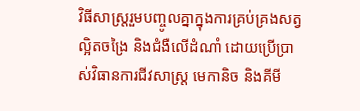វិធីសាស្ត្ររួមបញ្ចូលគ្នាក្នុងការគ្រប់គ្រងសត្វល្អិតចង្រៃ និងជំងឺលើដំណាំ ដោយប្រើប្រាស់វិធានការជីវសាស្ត្រ មេកានិច និងគីមី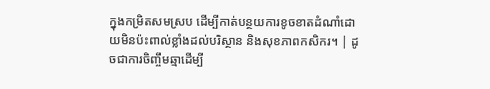ក្នុងកម្រិតសមស្រប ដើម្បីកាត់បន្ថយការខូចខាតដំណាំដោយមិនប៉ះពាល់ខ្លាំងដល់បរិស្ថាន និងសុខភាពកសិករ។ | ដូចជាការចិញ្ចឹមឆ្មាដើម្បី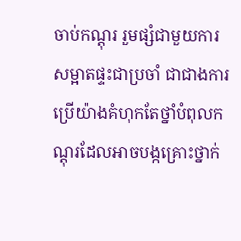ចាប់កណ្តុរ រួមផ្សំជាមួយការសម្អាតផ្ទះជាប្រចាំ ជាជាងការប្រើយ៉ាងគំហុកតែថ្នាំបំពុលកណ្តុរដែលអាចបង្កគ្រោះថ្នាក់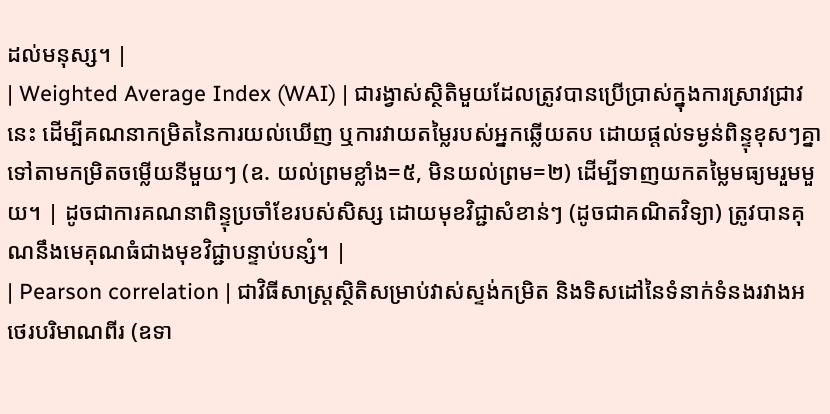ដល់មនុស្ស។ |
| Weighted Average Index (WAI) | ជារង្វាស់ស្ថិតិមួយដែលត្រូវបានប្រើប្រាស់ក្នុងការស្រាវជ្រាវនេះ ដើម្បីគណនាកម្រិតនៃការយល់ឃើញ ឬការវាយតម្លៃរបស់អ្នកឆ្លើយតប ដោយផ្តល់ទម្ងន់ពិន្ទុខុសៗគ្នាទៅតាមកម្រិតចម្លើយនីមួយៗ (ឧ. យល់ព្រមខ្លាំង=៥, មិនយល់ព្រម=២) ដើម្បីទាញយកតម្លៃមធ្យមរួមមួយ។ | ដូចជាការគណនាពិន្ទុប្រចាំខែរបស់សិស្ស ដោយមុខវិជ្ជាសំខាន់ៗ (ដូចជាគណិតវិទ្យា) ត្រូវបានគុណនឹងមេគុណធំជាងមុខវិជ្ជាបន្ទាប់បន្សំ។ |
| Pearson correlation | ជាវិធីសាស្ត្រស្ថិតិសម្រាប់វាស់ស្ទង់កម្រិត និងទិសដៅនៃទំនាក់ទំនងរវាងអថេរបរិមាណពីរ (ឧទា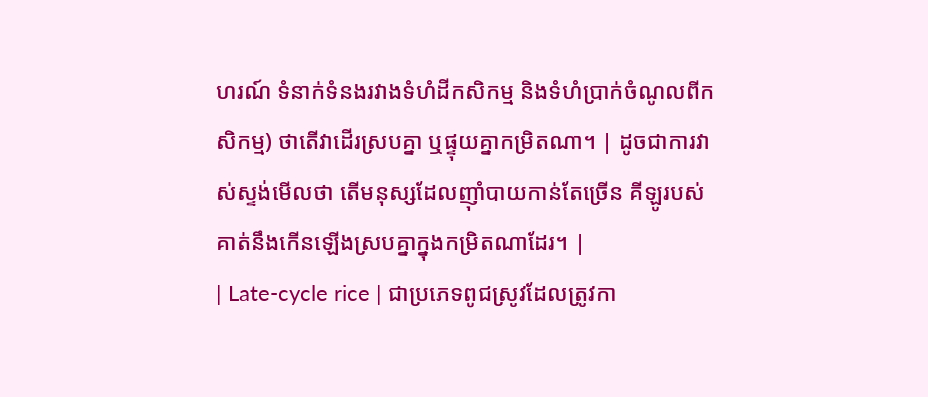ហរណ៍ ទំនាក់ទំនងរវាងទំហំដីកសិកម្ម និងទំហំប្រាក់ចំណូលពីកសិកម្ម) ថាតើវាដើរស្របគ្នា ឬផ្ទុយគ្នាកម្រិតណា។ | ដូចជាការវាស់ស្ទង់មើលថា តើមនុស្សដែលញ៉ាំបាយកាន់តែច្រើន គីឡូរបស់គាត់នឹងកើនឡើងស្របគ្នាក្នុងកម្រិតណាដែរ។ |
| Late-cycle rice | ជាប្រភេទពូជស្រូវដែលត្រូវកា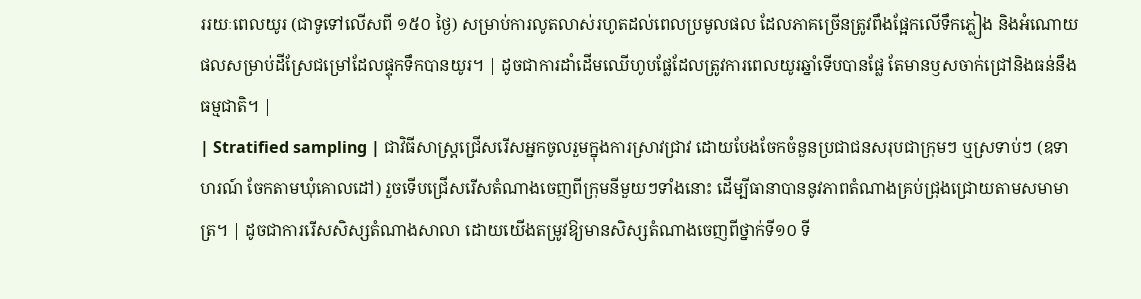ររយៈពេលយូរ (ជាទូទៅលើសពី ១៥០ ថ្ងៃ) សម្រាប់ការលូតលាស់រហូតដល់ពេលប្រមូលផល ដែលភាគច្រើនត្រូវពឹងផ្អែកលើទឹកភ្លៀង និងអំណោយផលសម្រាប់ដីស្រែជម្រៅដែលផ្ទុកទឹកបានយូរ។ | ដូចជាការដាំដើមឈើហូបផ្លែដែលត្រូវការពេលយូរឆ្នាំទើបបានផ្លែ តែមានឫសចាក់ជ្រៅនិងធន់នឹងធម្មជាតិ។ |
| Stratified sampling | ជាវិធីសាស្ត្រជ្រើសរើសអ្នកចូលរួមក្នុងការស្រាវជ្រាវ ដោយបែងចែកចំនួនប្រជាជនសរុបជាក្រុមៗ ឬស្រទាប់ៗ (ឧទាហរណ៍ ចែកតាមឃុំគោលដៅ) រួចទើបជ្រើសរើសតំណាងចេញពីក្រុមនីមួយៗទាំងនោះ ដើម្បីធានាបាននូវភាពតំណាងគ្រប់ជ្រុងជ្រោយតាមសមាមាត្រ។ | ដូចជាការរើសសិស្សតំណាងសាលា ដោយយើងតម្រូវឱ្យមានសិស្សតំណាងចេញពីថ្នាក់ទី១០ ទី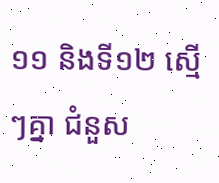១១ និងទី១២ ស្មើៗគ្នា ជំនួស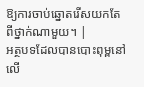ឱ្យការចាប់ឆ្នោតរើសយកតែពីថ្នាក់ណាមួយ។ |
អត្ថបទដែលបានបោះពុម្ពនៅលើ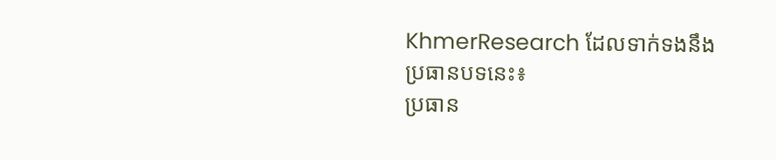KhmerResearch ដែលទាក់ទងនឹងប្រធានបទនេះ៖
ប្រធាន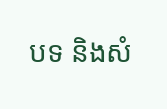បទ និងសំ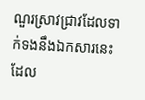ណួរស្រាវជ្រាវដែលទាក់ទងនឹងឯកសារនេះ ដែល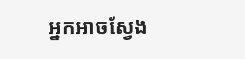អ្នកអាចស្វែង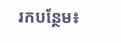រកបន្ថែម៖